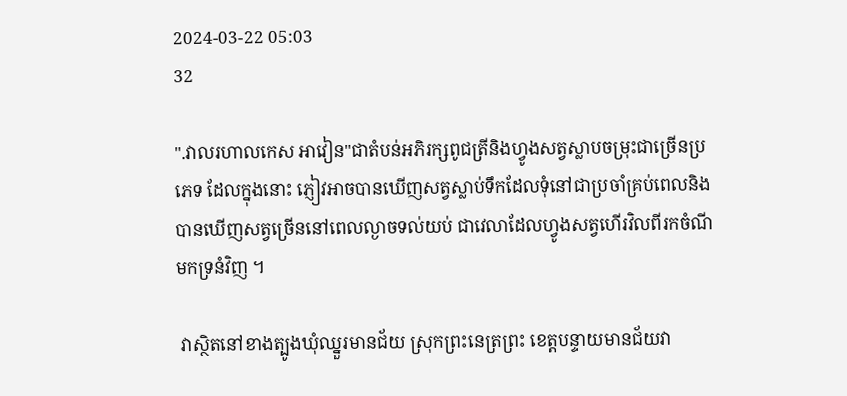2024-03-22 05:03
32

".វាលរហាលកេស អាវៀន"ជាតំបន់អភិរក្សពូជត្រីនិងហ្វូងសត្វស្លាបចម្រុះជាច្រើនប្រភេទ ដែលក្នុងនោះ ភ្ញៀវអាចបានឃើញសត្វស្លាប់ទឹកដែលទុំនៅជាប្រចាំគ្រប់ពេលនិងបានឃើញសត្វច្រើននៅពេលល្ងាចទល់យប់ ជាវេលាដែលហ្វូងសត្វហើរវិលពីរកចំណីមកទ្រនំវិញ ។

 វាស្ថិតនៅខាងត្បូងឃុំឈ្នួរមានជ័យ ស្រុកព្រះនេត្រព្រះ ខេត្តបន្ទាយមានជ័យវា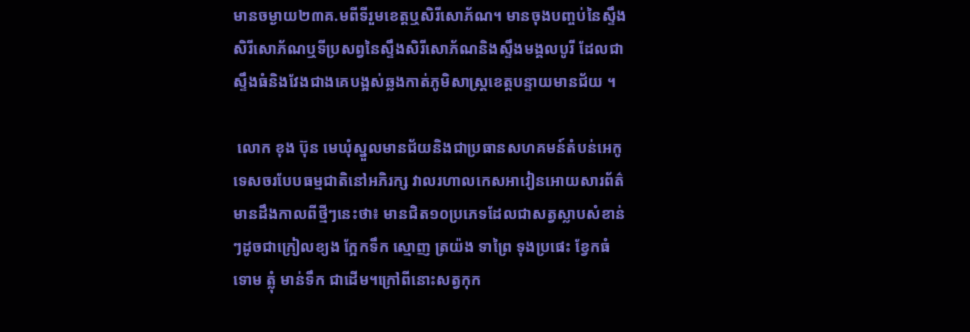មានចម្ងាយ២៣គ.មពីទីរួមខេត្តឬសិរីសោភ័ណ។ មានចុងបញ្ចប់នៃស្ទឹងសិរីសោភ័ណឬទីប្រសព្វនៃស្ទឹងសិរីសោភ័ណនិងស្ទឹងមង្គលបូរី ដែលជាស្ទឹងធំនិងវែងជាងគេបង្អស់ឆ្លងកាត់ភូមិសាស្ត្រខេត្តបន្ទាយមានជ័យ ។

 លោក ខុង ប៊ុន មេឃុំស្នួលមានជ័យនិងជាប្រធានសហគមន៍តំបន់អេកូទេសចរបែបធម្មជាតិនៅអភិរក្ស វាលរហាលកេសអាវៀនអោយសារព័ត៌មានដឹងកាលពីថ្មីៗនេះថា៖ មានជិត១០ប្រភេទដែលជាសត្វស្លាបសំខាន់ៗដូចជាក្រៀលខ្យង ក្អែកទឹក ស្មោញ ត្រយ៉ង ទាព្រៃ ទុងប្រផេះ ខ្វែកធំ ទោម ត្លុំ មាន់ទឹក ជាដើម។ក្រៅពីនោះសត្វកុក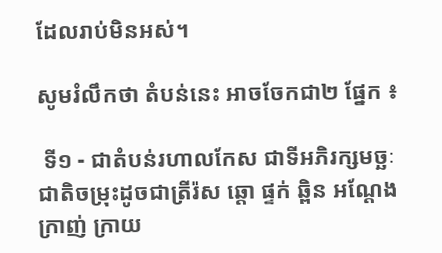ដែលរាប់មិនអស់។

សូមរំលឹកថា តំបន់នេះ អាចចែកជា២ ផ្នែក ៖

 ទី១ - ជាតំបន់រហាលកែស ជាទីអភិរក្សមច្ឆៈជាតិចម្រុះដូចជាត្រីរ៉ស ឆ្តោ ផ្ទក់ ឆ្ពិន អណ្តែង ក្រាញ់ ក្រាយ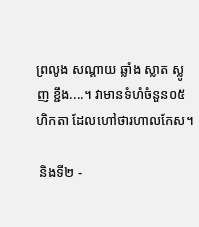ព្រលូង សណ្តាយ ឆ្លាំង ស្លាត ស្លូញ ខ្ជឹង....។ វាមានទំហំចំនួន០៥ហិកតា ដែលហៅថារហាលកែស។

 និងទី២ -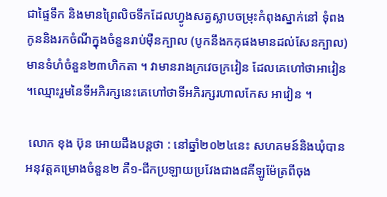ជាផ្ទៃទឹក និងមានព្រៃលិចទឹកដែលហ្វូងសត្វស្លាបចម្រុះកំពុងស្នាក់នៅ ទុំពងកូននិងរកចំណីក្នុងចំនួនរាប់ម៉ឺនក្បាល (បូកនឹងកកុផងមានដល់សែនក្បាល) មានទំហំចំនួន២៣ហិកតា ។ វាមានរាងក្រវេចក្រវៀន ដែលគេហៅថាអាវៀន ។ឈ្មោះរួមនៃទីអភិរក្សនេះគេហៅថាទីអភិរក្សរហាលកែស អាវៀន ។

 លោក ខុង ប៊ុន អោយដឹងបន្តថា : នៅឆ្នាំ២០២៤នេះ សហគមន៍និងឃុំបានអនុវត្តគម្រោងចំនួន២ គឺ១-ជីកប្រឡាយប្រវែងជាង៨គីឡូម៉ែត្រពីចុង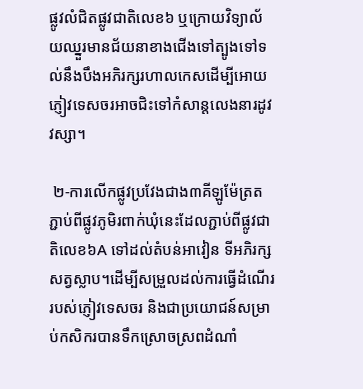ផ្លូវលំជិតផ្លូវជាតិលេខ៦ ឬក្រោយវិទ្យាល័យឈ្នួរមានជ័យនាខាងជើងទៅត្បូងទៅទល់នឹងបឹងអភិរក្សរហាលកេសដើម្បីអោយភ្ញៀវទេសចរអាចជិះទៅកំសាន្តលេងនារដូវវស្សា។

 ២-ការលើកផ្លូវប្រវែងជាង៣គីឡូម៉ែត្រតភ្ជាប់ពីផ្លូវភូមិរពាក់ឃុំនេះដែលភ្ជាប់ពីផ្លូវជាតិលេខ៦A ទៅដល់តំបន់អាវៀន ទីអភិរក្សសត្វស្លាប។ដើម្បីសម្រួលដល់ការធ្វើដំណើររបស់ភ្ញៀវទេសចរ និងជាប្រយោជន៍សម្រាប់កសិករបានទឹកស្រោចស្រពដំណាំ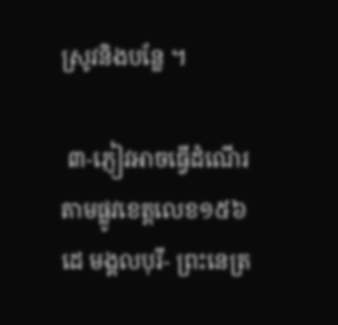ស្រូវនិងបន្លែ ។

 ៣-ភ្ញៀវអាចធ្វើដំណើរតាមផ្លូវខេត្តលេខ១៥៦ដេ មង្គលបុរី- ព្រះនេត្រ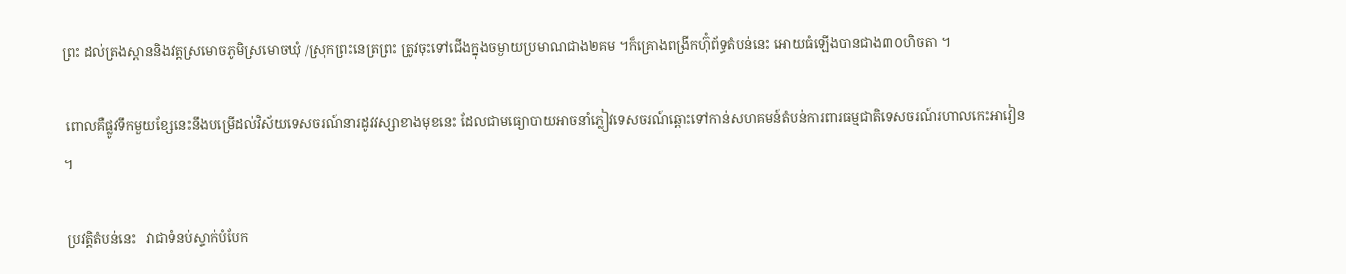ព្រះ ដល់ត្រងស្ពាននិងវត្តស្រមោចភូមិស្រមោចឃុំ /ស្រុកព្រះនេត្រព្រះ ត្រូវចុះទៅជើងក្នុងចម្ងាយប្រមាណជាង២គម ។ក៏គ្រោងពង្រីកហ៊ុំព័ទ្ធតំបន់នេះ អោយធំឡើងបានជាង៣០ហិចតា ។

 ពោលគឺផ្លូវទឹកមួយខ្សែនេះនឹងបម្រើដល់វិស័យទេសចរណ៍នារដូវវស្សាខាងមុខនេះ ដែលជាមធ្យោបាយអាចនាំភ្លៀវទេសចរណ៍ឆ្ពោះទៅកាន់សហគមន៍តំបន់ការពារធម្មជាតិទេសចរណ៍រហាលកេះអាវៀន ។

 ប្រវត្តិតំបន់នេះ   វាជាទំនប់ស្ទាក់បំបែក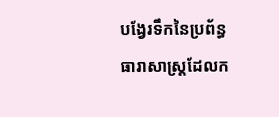បង្វែរទឹកនៃប្រព័ន្ធធារាសាស្ត្រដែលក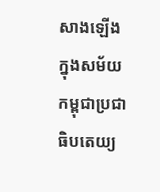សាងឡើងក្នុងសម័យកម្ពុជាប្រជាធិបតេយ្យ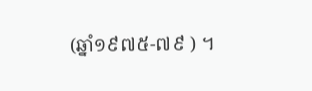(ឆ្នាំ១៩៧៥-៧៩ ) ។